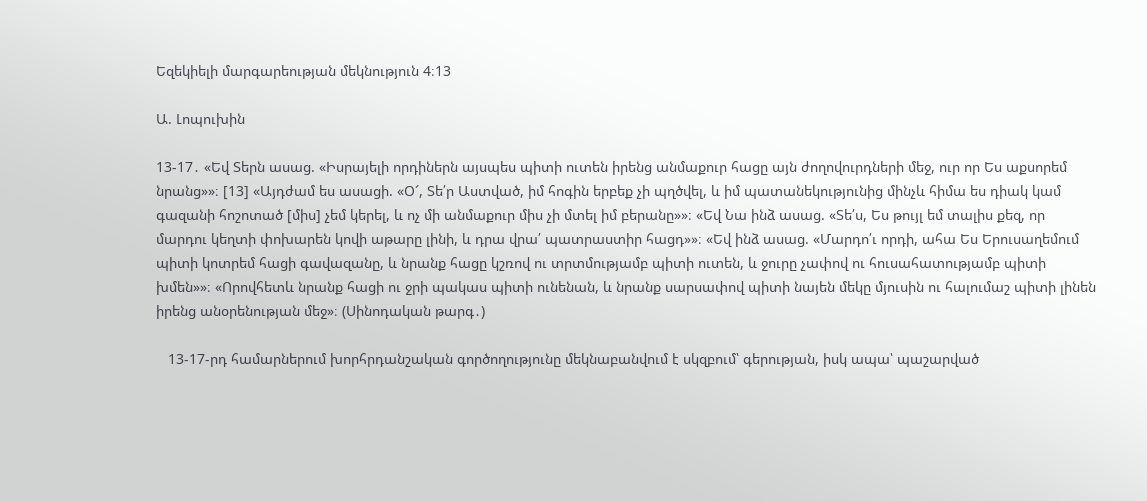Եզեկիելի մարգարեության մեկնություն 4։13

Ա. Լոպուխին

13-17․ «Եվ Տերն ասաց. «Իսրայելի որդիներն այսպես պիտի ուտեն իրենց անմաքուր հացը այն ժողովուրդների մեջ, ուր որ Ես աքսորեմ նրանց»»։ [13] «Այդժամ ես ասացի. «Օ՜, Տե՛ր Աստված, իմ հոգին երբեք չի պղծվել, և իմ պատանեկությունից մինչև հիմա ես դիակ կամ գազանի հոշոտած [միս] չեմ կերել, և ոչ մի անմաքուր միս չի մտել իմ բերանը»»։ «Եվ Նա ինձ ասաց. «Տե՛ս, Ես թույլ եմ տալիս քեզ, որ մարդու կեղտի փոխարեն կովի աթարը լինի, և դրա վրա՛ պատրաստիր հացդ»»։ «Եվ ինձ ասաց. «Մարդո՛ւ որդի, ահա Ես Երուսաղեմում պիտի կոտրեմ հացի գավազանը, և նրանք հացը կշռով ու տրտմությամբ պիտի ուտեն, և ջուրը չափով ու հուսահատությամբ պիտի խմեն»»։ «Որովհետև նրանք հացի ու ջրի պակաս պիտի ունենան, և նրանք սարսափով պիտի նայեն մեկը մյուսին ու հալումաշ պիտի լինեն իրենց անօրենության մեջ»։ (Սինոդական թարգ․)

   13-17-րդ համարներում խորհրդանշական գործողությունը մեկնաբանվում է սկզբում՝ գերության, իսկ ապա՝ պաշարված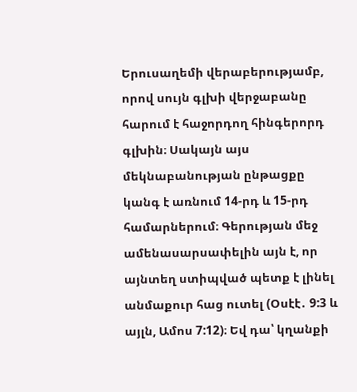Երուսաղեմի վերաբերությամբ, որով սույն գլխի վերջաբանը հարում է հաջորդող հինգերորդ գլխին։ Սակայն այս մեկնաբանության ընթացքը կանգ է առնում 14-րդ և 15-րդ համարներում։ Գերության մեջ ամենասարսափելին այն է, որ այնտեղ ստիպված պետք է լինել անմաքուր հաց ուտել (Օսէէ․ 9:3 և այլն, Ամոս 7:12)։ Եվ դա՝ կղանքի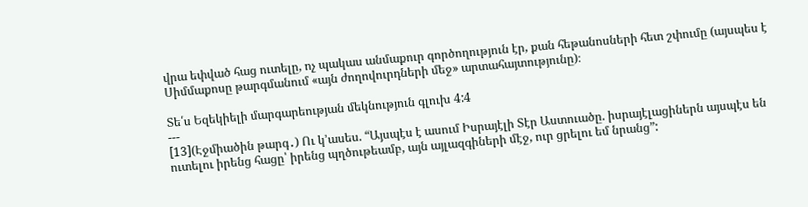վրա եփված հաց ուտելը, ոչ պակաս անմաքուր գործողություն էր, քան հեթանոսների հետ շփումը (այսպես է Սիմմաքոսը թարգմանում «այն ժողովուրդների մեջ» արտահայտությունը)։

Տե՛ս Եզեկիելի մարգարեության մեկնություն գլուխ 4:4
---
[13](Էջմիածին թարգ․) Ու կ՚ասես. “Այսպէս է ասում Իսրայէլի Տէր Աստուածը. իսրայէլացիներն այսպէս են ուտելու իրենց հացը՝ իրենց պղծութեամբ, այն այլազգիների մէջ, ուր ցրելու եմ նրանց”: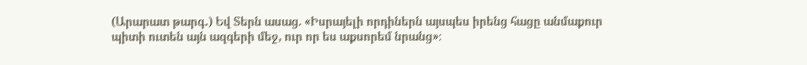(Արարատ թարգ․) Եվ Տերն ասաց. «Իսրայելի որդիներն այսպես իրենց հացը անմաքուր պիտի ուտեն այն ազգերի մեջ, ուր որ ես աքսորեմ նրանց»։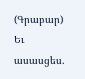(Գրաբար) Եւ ասասցես.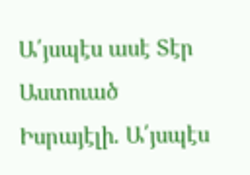Ա՛յսպէս ասէ Տէր Աստուած Իսրայէլի. Ա՛յսպէս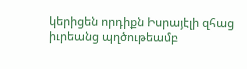կերիցեն որդիքն Իսրայէլի զհաց իւրեանց պղծութեամբ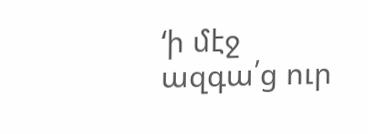‘ի մէջ ազգա՛ց ուր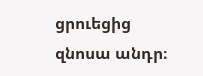ցրուեցից զնոսա անդր։